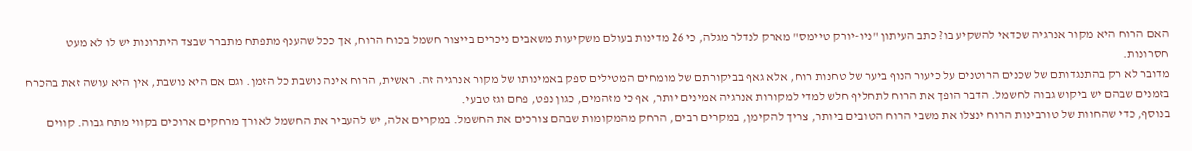האם הרוח היא מקור אנרגיה שכדאי להשקיע בו? כתב העיתון "ניו-יורק טיימס" מארק לנדלר מגלה, כי 26 מדינות בעולם משקיעות משאבים ניכרים בייצור חשמל בכוח הרוח, אך ככל שהענף מתפתח מתברר שבצד היתרונות יש לו לא מעט חסרונות.
מדובר לא רק בהתנגדותם של שכנים הרוטנים על כיעור הנוף ביער של טחנות רוח, אלא גאף בביקורתם של מומחים המטילים ספק באמינותו של מקור אנרגיה זה. ראשית, הרוח אינה נושבת כל הזמן. וגם אם היא נושבת, אין היא עושה זאת בהכרח בזמנים שבהם יש ביקוש גבוה לחשמל. הדבר הופך את הרוח לתחליף חלש למדי למקורות אנרגיה אמינים יותר, אף כי מזהמים, כגון נפט, פחם וגז טבעי.
בנוסף, כדי שהחוות של טורבינות הרוח ינצלו את משבי הרוח הטובים ביותר, צריך להקימן, במקרים רבים, הרחק מהמקומות שבהם צורכים את החשמל. במקרים אלה, יש להעביר את החשמל לאורך מרחקים ארוכים בקווי מתח גבוה. קווים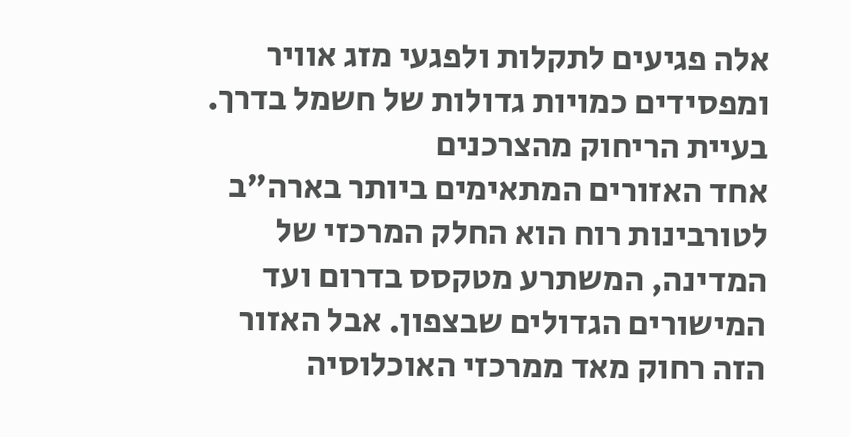אלה פגיעים לתקלות ולפגעי מזג אוויר ומפסידים כמויות גדולות של חשמל בדרך.
בעיית הריחוק מהצרכנים
אחד האזורים המתאימים ביותר בארה"ב לטורבינות רוח הוא החלק המרכזי של המדינה, המשתרע מטקסס בדרום ועד המישורים הגדולים שבצפון. אבל האזור הזה רחוק מאד ממרכזי האוכלוסיה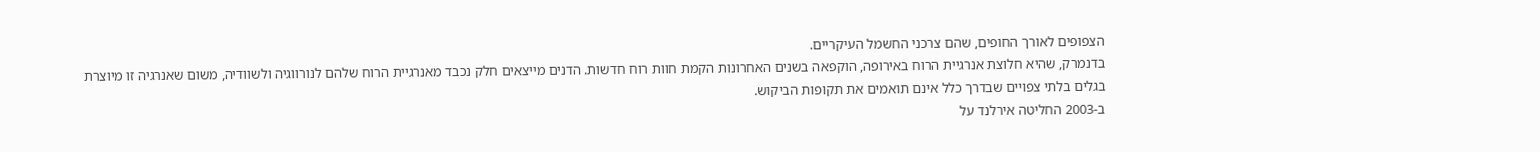הצפופים לאורך החופים, שהם צרכני החשמל העיקריים.
בדנמרק, שהיא חלוצת אנרגיית הרוח באירופה, הוקפאה בשנים האחרונות הקמת חוות רוח חדשות. הדנים מייצאים חלק נכבד מאנרגיית הרוח שלהם לנורווגיה ולשוודיה, משום שאנרגיה זו מיוצרת בגלים בלתי צפויים שבדרך כלל אינם תואמים את תקופות הביקוש.
ב-2003 החליטה אירלנד על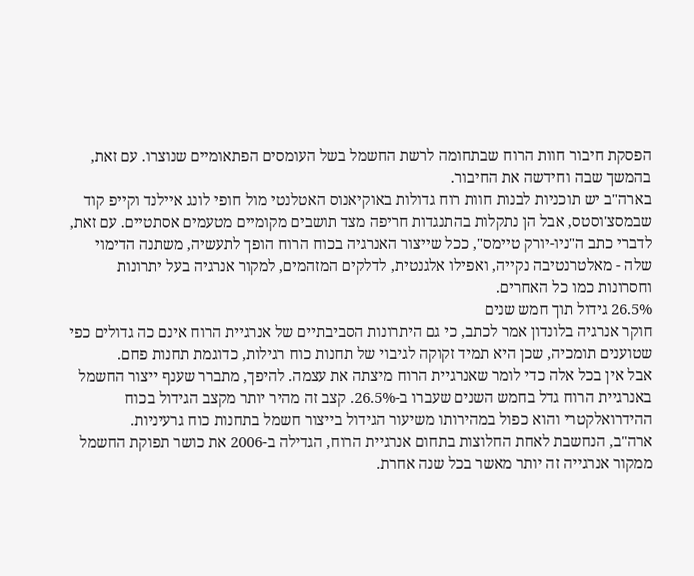הפסקת חיבור חוות הרוח שבתחומה לרשת החשמל בשל העומסים הפתאומיים שנוצרו. עם זאת, בהמשך שבה וחידשה את החיבור.
בארה"ב יש תוכניות לבנות חוות רוח גדולות באוקיאנוס האטלנטי מול חופי לונג איילנד וקייפ קוד שבמסצ'וסטס, אבל הן נתקלות בהתנגדות חריפה מצד תושבים מקומיים מטעמים אסתטיים. עם זאת, לדברי כתב ה"ניו-יורק טיימס", ככל שייצור האנרגיה בכוח הרוח הופך לתעשיה, משתנה הדימוי שלה - מאלטרנטיבה נקייה, ואפילו אלגנטית, לדלקים המזהמים, למקור אנרגיה בעל יתרונות וחסרונות כמו כל האחרים.
26.5% גידול תוך חמש שנים
חוקר אנרגיה בלונדון אמר לכתב, כי גם היתרונות הסביבתיים של אנרגיית הרוח אינם כה גדולים כפי שטוענים תומכיה, שכן היא תמיד זקוקה לגיבוי של תחנות כוח רגילות, כדוגמת תחנות פחם.
אבל אין בכל אלה כדי לומר שאנרגיית הרוח מיצתה את עצמה. להיפך, מתברר שענף ייצור החשמל באנרגיית הרוח גדל בחמש השנים שעברו ב-26.5%. קצב זה מהיר יותר מקצב הגידול בכוח ההידרואלקטרי והוא כפול במהירותו משיעור הגידול בייצור חשמל בתחנות כוח גרעיניות.
ארה"ב, הנחשבת לאחת החלוצות בתחום אנרגיית הרוח, הגדילה ב-2006 את כושר תפוקת החשמל ממקור אנרגייה זה יותר מאשר בכל שנה אחרת.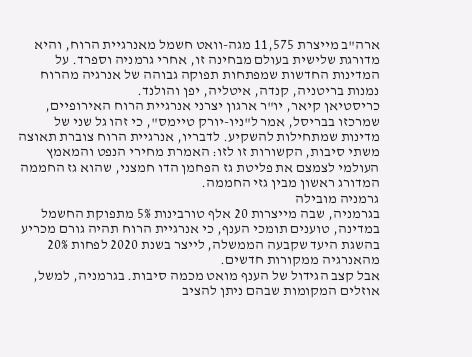ארה"ב מייצרת 11,575 מגה-וואט חשמל מאנרגיית הרוח, והיא מדורגת שלישית בעולם מבחינה זו, אחרי גרמניה וספרד. על המדינות החדשות שמפתחות תפוקה גבוהה של אנרגיה מהרוח נמנות בריטניה, קנדה, איטליה, יפן והולנד.
כריסטיאן קיאר, יו"ר ארגון יצרני אנרגיית הרוח האירופיים, שמרכזו בבריסל, אמר ל"ניו-יורק טיימס", כי זהו גל שני של מדינות שמתחילות להשקיע. לדבריו, אנרגיית הרוח צוברת תאוצה משתי סיבות, הקשורות זו לזו: האמרת מחירי הנפט והמאמץ העולמי לצמצם את פליטת גז הפחמן הדו חמצני, שהוא גז החממה המדורג ראשון מבין גזי החממה.
גרמניה מובילה
בגרמניה, שבה מייצרות 20 אלף טורבינות 5% מתפוקת החשמל במדינה, טוענים תומכי הענף, כי אנרגיית הרוח תהיה גורם מכריע בהשגת היעד שקבעה הממשלה, לייצר בשנת 2020 לפחות 20% מהאנרגיה ממקורות חדשים.
אבל קצב הגידול של הענף מואט מכמה סיבות. בגרמניה, למשל, אוזלים המקומות שבהם ניתן להציב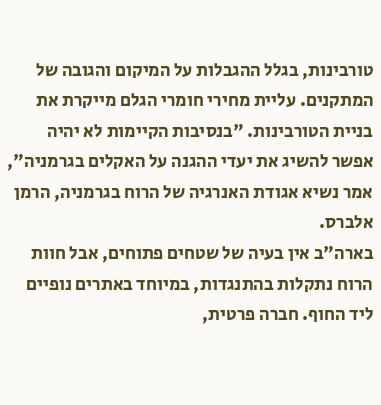טורבינות, בגלל ההגבלות על המיקום והגובה של המתקנים. עליית מחירי חומרי הגלם מייקרת את בניית הטורבינות. "בנסיבות הקיימות לא יהיה אפשר להשיג את יעדי ההגנה על האקלים בגרמניה", אמר נשיא אגודת האנרגיה של הרוח בגרמניה, הרמן אלברס.
בארה"ב אין בעיה של שטחים פתוחים, אבל חוות הרוח נתקלות בהתנגדות, במיוחד באתרים נופיים ליד החוף. חברה פרטית,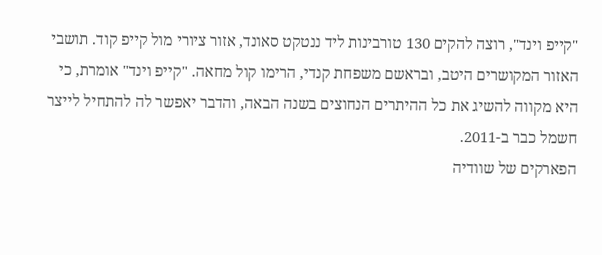"קייפ וינד", רוצה להקים 130 טורבינות ליד ננטקט סאונד, אזור ציורי מול קייפ קוד. תושבי האזור המקושרים היטב, ובראשם משפחת קנדי, הרימו קול מחאה. "קייפ וינד" אומרת, כי היא מקווה להשיג את כל ההיתרים הנחוצים בשנה הבאה, והדבר יאפשר לה להתחיל לייצר חשמל כבר ב-2011.
הפארקים של שוודיה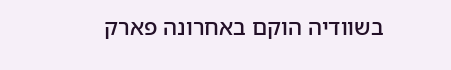בשוודיה הוקם באחרונה פארק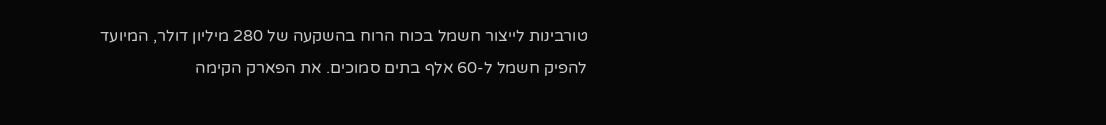טורבינות לייצור חשמל בכוח הרוח בהשקעה של 280 מיליון דולר, המיועד להפיק חשמל ל-60 אלף בתים סמוכים. את הפארק הקימה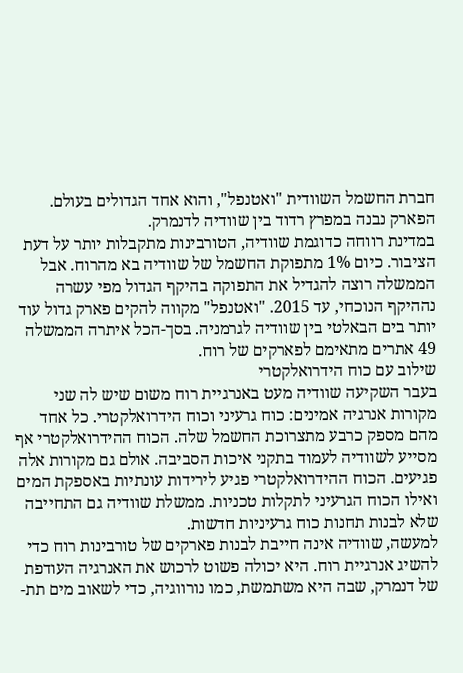חברת החשמל השוודית "ואטנפל", והוא אחד הגדולים בעולם. הפארק נבנה במפרץ רדוד בין שוודיה לדנמרק.
במדינת רווחה כדוגמת שוודיה, הטורבינות מתקבלות יותר על דעת הציבור. כיום 1% מתפוקת החשמל של שוודיה בא מהרוח. אבל הממשלה רוצה להגדיל את התפוקה בהיקף הגדול מפי עשרה נההיקף הנוכחי, עד 2015. "ואטנפל" מקווה להקים פארק גדול עוד יותר בים הבאלטי בין שוודיה לגרמניה. בסך-הכל איתרה הממשלה 49 אתרים מתאימם לפארקים של רוח.
שילוב עם כוח הידרואלקטרי
בעבר השקיעה שוודיה מעט באנרגיית רוח משום שיש לה שני מקורות אנרגיה אמינים: כוח גרעיני וכוח הידרואלקטרי. כל אחד מהם מספק כרבע מתצרוכת החשמל שלה. הכוח ההידרואלקטרי אף מסייע לשוודיה לעמוד בתקני איכות הסביבה. אולם גם מקורות אלה פגיעים. הכוח ההידרואלקטרי פגיע לירידות עונתיות באספקת המים ואילו הכוח הגרעיני לתקלות טכניות. ממשלת שוודיה גם התחייבה שלא לבנות תחנות כוח גרעיניות חדשות.
למעשה, שוודיה אינה חייבת לבנות פארקים של טורבינות רוח כדי להשיג אנרגיית רוח. היא יכולה פשוט לרכוש את האנרגיה העודפת של דנמרק, שבה היא משתמשת, כמו נורווגיה, כדי לשאוב מים תת-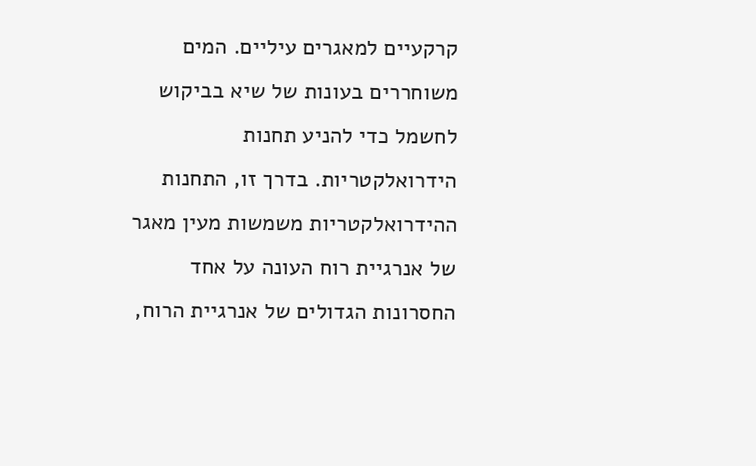קרקעיים למאגרים עיליים. המים משוחררים בעונות של שיא בביקוש לחשמל כדי להניע תחנות הידרואלקטריות. בדרך זו, התחנות ההידרואלקטריות משמשות מעין מאגר של אנרגיית רוח העונה על אחד החסרונות הגדולים של אנרגיית הרוח,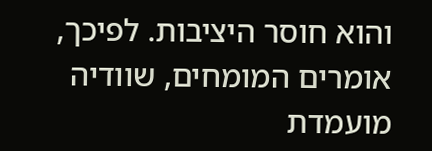והוא חוסר היציבות. לפיכך, אומרים המומחים, שוודיה מועמדת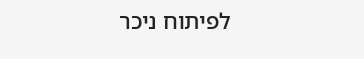לפיתוח ניכר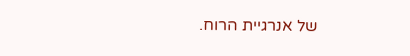של אנרגיית הרוח.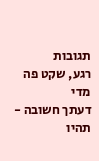תגובות
רגע, שקט פה מדי
דעתך חשובה - תהיו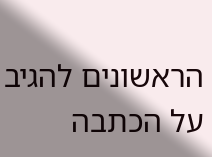הראשונים להגיב על הכתבה